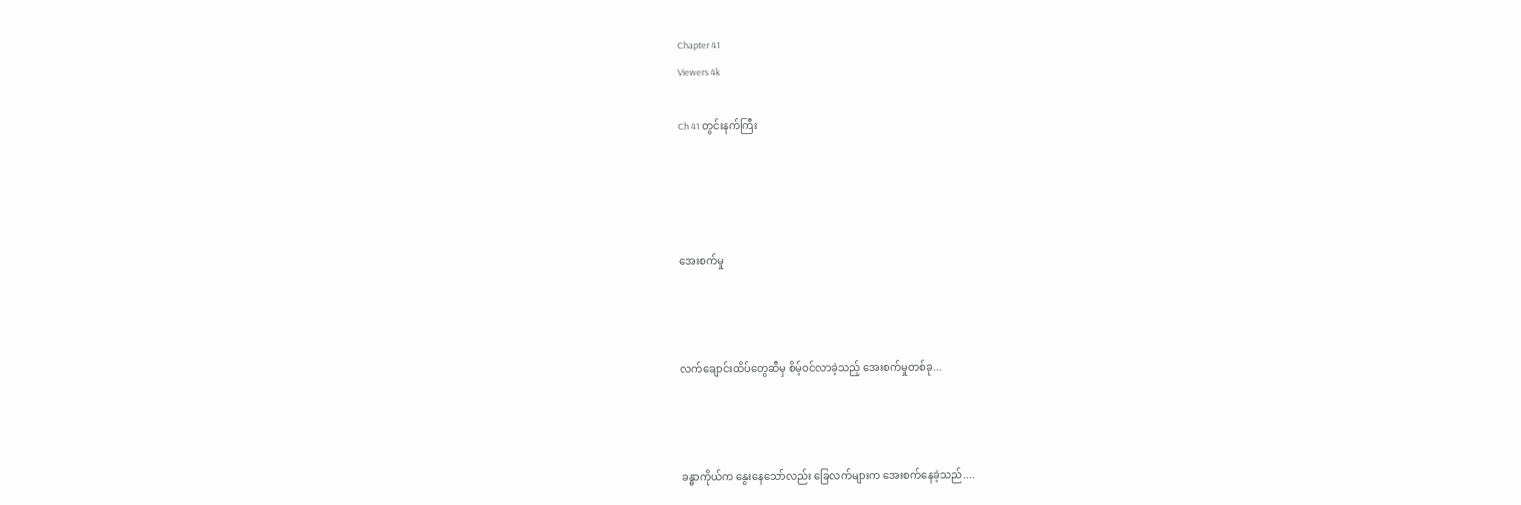Chapter 41
Viewers 4k

Ch 41 တွင်းနက်ကြီး




အေးစက်မှု



လက်ချောင်းထိပ်တွေဆီမှ စိမ့်ဝင်လာခဲ့သည့် အေးစက်မှုတစ်ခု...



ခန္ဓာကိုယ်က နွေးနေသော်လည်း ခြေလက်များက အေးစက်နေခဲ့သည်....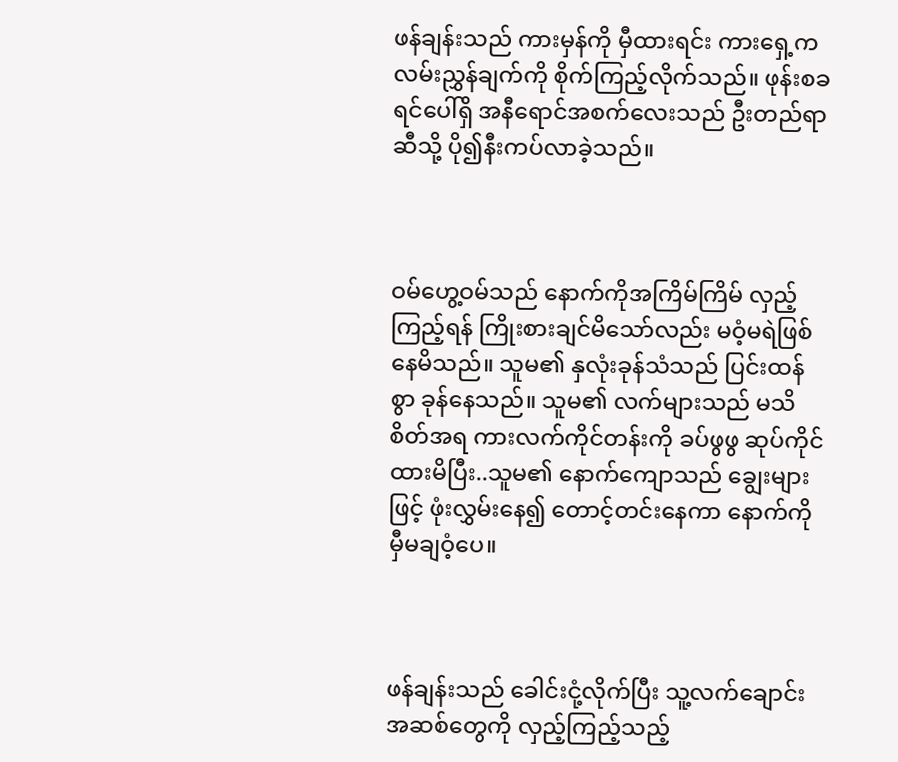ဖန်ချန်းသည် ကားမှန်ကို မှီထားရင်း ကားရှေ့က လမ်းညွှန်ချက်ကို စိုက်ကြည့်လိုက်သည်။ ဖုန်းစခရင်ပေါ်ရှိ အနီရောင်အစက်လေးသည် ဦးတည်ရာဆီသို့ ပို၍နီးကပ်လာခဲ့သည်။



ဝမ်ဟွေ့ဝမ်သည် နောက်ကိုအကြိမ်ကြိမ် လှည့်ကြည့်ရန် ကြိုးစားချင်မိသော်လည်း မဝံ့မရဲဖြစ်နေမိသည်။ သူမ၏ နှလုံးခုန်သံသည် ပြင်းထန်စွာ ခုန်နေသည်။ သူမ၏ လက်များသည် မသိစိတ်အရ ကားလက်ကိုင်တန်းကို ခပ်ဖွဖွ ဆုပ်ကိုင်ထားမိပြီး..သူမ၏ နောက်ကျောသည် ချွေးများဖြင့် ဖုံးလွှမ်းနေ၍ တောင့်တင်းနေကာ နောက်ကိုမှီမချဝံ့ပေ။



ဖန်ချန်းသည် ခေါင်းငုံ့လိုက်ပြီး သူ့လက်ချောင်းအဆစ်တွေကို လှည့်ကြည့်သည့်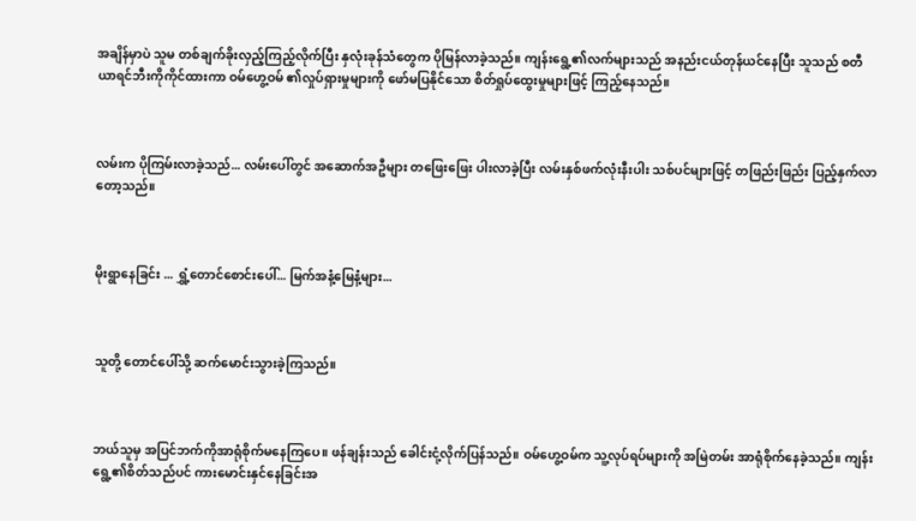အချိန်မှာပဲ သူမ တစ်ချက်ခိုးလှည့်ကြည့်လိုက်ပြီး နှလုံးခုန်သံတွေက ပိုမြန်လာခဲ့သည်။ ကျန်းရွေ့၏လက်များသည် အနည်းငယ်တုန်ယင်နေပြီး သူသည် စတီယာရင်ဘီးကိုကိုင်ထားကာ ဝမ်ဟွေ့ဝမ် ၏လှုပ်ရှားမှုများကို ဖော်မပြနိုင်သော စိတ်ရှုပ်ထွေးမှုများဖြင့် ကြည့်နေသည်။



လမ်းက ပိုကြမ်းလာခဲ့သည်... လမ်းပေါ်တွင် အဆောက်အဦများ တဖြေးဖြေး ပါးလာခဲ့ပြီး လမ်းနှစ်ဖက်လုံးနီးပါး သစ်ပင်များဖြင့် တဖြည်းဖြည်း ပြည့်နှက်လာတော့သည်။



မိုးရွာ‌နေခြင်း ... ရွှံ့တောင်စောင်းပေါ်... မြက်အနံ့မြေနံ့များ...



သူတို့ တောင်ပေါ်သို့ ဆက်မောင်းသွားခဲ့ကြသည်။



ဘယ်သူမှ အပြင်ဘက်ကိုအာရုံစိုက်မနေကြပေ။ ဖန်ချန်းသည် ခေါင်းငုံ့လိုက်ပြန်သည်။ ဝမ်ဟွေ့ဝမ်က သူ့လုပ်ရပ်များကို အမြဲတမ်း အာရုံစိုက်နေခဲ့သည်။ ကျန်းရွေ့၏စိတ်သည်ပင် ကားမောင်းနှင်နေခြင်းအ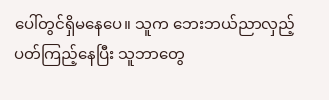ပေါ်တွင်ရှိမနေပေ။ သူက ဘေးဘယ်ညာလှည့်ပတ်ကြည့်နေပြီး သူဘာတွေ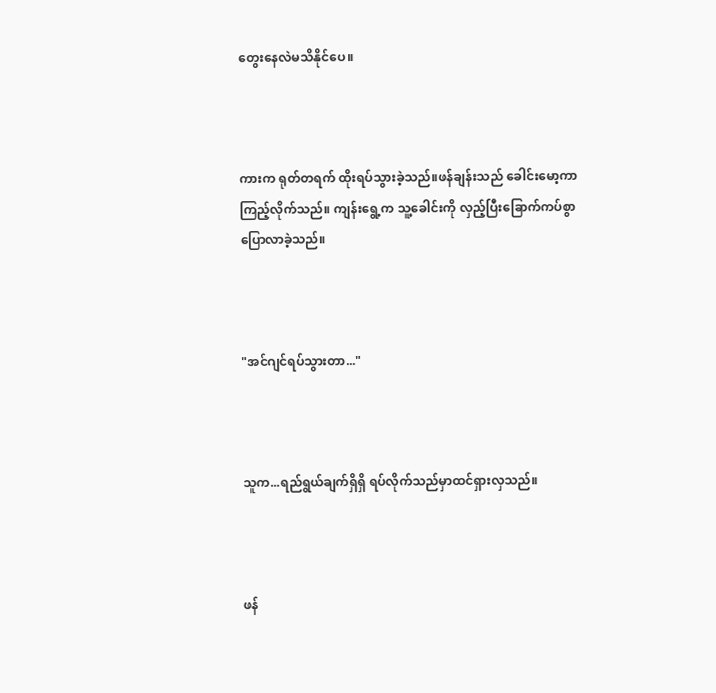တွေးနေလဲမသိနိုင်ပေ။



ကားက ရုတ်တရက် ထိုးရပ်သွားခဲ့သည်။ဖန်ချန်းသည် ခေါင်းမော့ကာကြည့်လိုက်သည်။ ကျန်းရွေ့က သူ့ခေါင်းကို လှည့်ပြီးခြောက်ကပ်စွာ ပြောလာခဲ့သည်။



"အင်ဂျင်ရပ်သွားတာ..."



သူက...ရည်ရွယ်ချက်ရှိရှိ ရပ်လိုက်သည်မှာထင်ရှားလှသည်။



ဖန်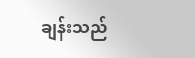ချန်းသည်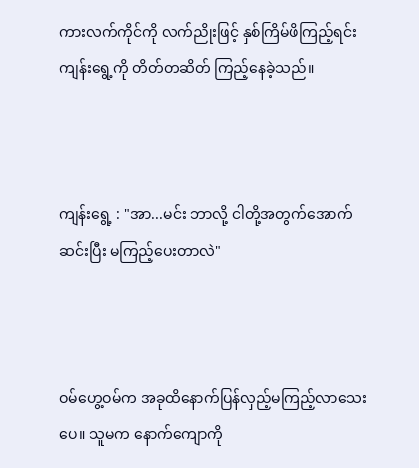ကားလက်ကိုင်ကို လက်ညိုးဖြင့် နှစ်ကြိမ်ဖိကြည့်ရင်း ကျန်းရွေ့ကို တိတ်တဆိတ် ကြည့်နေခဲ့သည်။



ကျန်းရွေ့ : "အာ...မင်း ဘာလို့ ငါတို့အတွက်အောက်ဆင်းပြီး မကြည့်ပေးတာလဲ"



ဝမ်ဟွေ့ဝမ်က အခုထိနောက်ပြန်လှည့်မကြည့်လာသေးပေ။ သူမက နောက်ကျောကို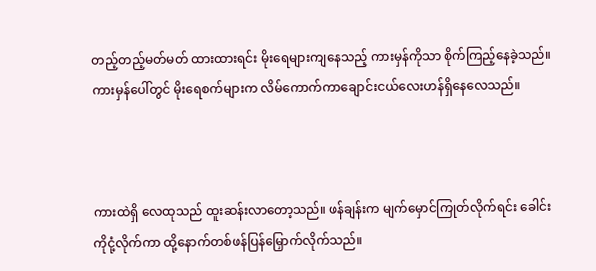တည့်တည့်မတ်မတ် ထားထားရင်း မိုးရေများကျနေသည့် ကားမှန်ကိုသာ စိုက်ကြည့်နေခဲ့သည်။ ကားမှန်ပေါ်တွင် မိုးရေစက်များက လိမ်ကောက်ကာချောင်းငယ်လေးဟန်ရှိနေလေသည်။



ကားထဲရှိ လေထုသည် ထူးဆန်းလာတော့သည်။ ဖန်ချန်းက မျက်မှောင်ကြုတ်လိုက်ရင်း ခေါင်းကိုငုံ့လိုက်ကာ ထို့နောက်တစ်ဖန်ပြန်မြှောက်လိုက်သည်။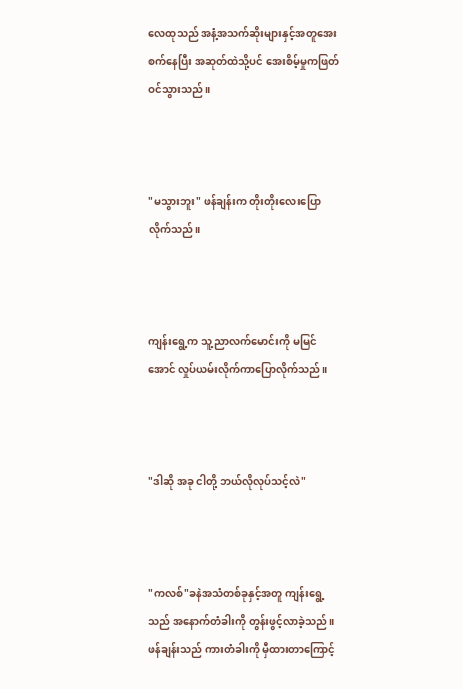လေထုသည် အနံ့အသက်ဆိုးများနှင့်အတူအေးစက်နေပြီး အဆုတ်ထဲသို့ပင် အေးစိမ့်မှုကဖြတ်ဝင်သွားသည်။



"မသွားဘူး" ဖန်ချန်းက တိုးတိုးလေးပြောလိုက်သည်။



ကျန်းရွေ့က သူ့ညာလက်မောင်းကို မမြင်အောင် လှုပ်ယမ်းလိုက်ကာပြောလိုက်သည်။



"ဒါဆို အခု ငါတို့ ဘယ်လိုလုပ်သင့်လဲ"



"ကလစ်"ခနဲအသံတစ်ခုနှင့်အတူ ကျန်းရွေ့သည် အနောက်တံခါးကို တွန်းဖွင့်လာခဲ့သည်။ ဖန်ချန်းသည် ကားတံခါးကို မှီထားတာကြောင့်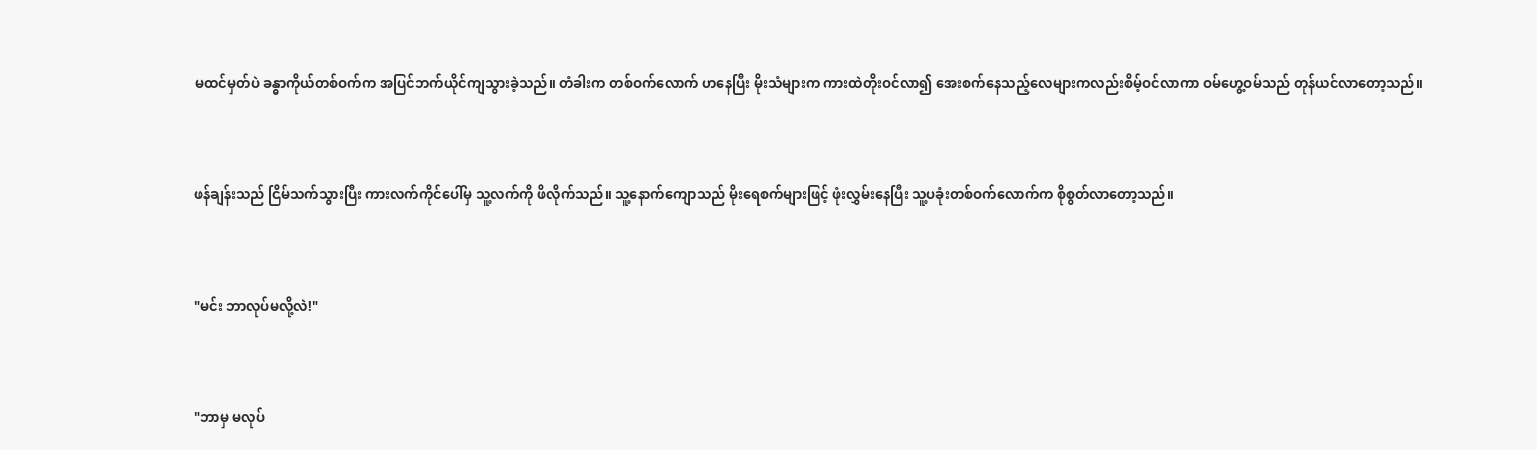မထင်မှတ်ပဲ ခန္ဓာကိုယ်တစ်ဝက်က အပြင်ဘက်ယိုင်ကျသွားခဲ့သည်။ တံခါးက တစ်ဝက်လောက် ဟနေပြီး မိုးသံများက ကားထဲတိုးဝင်လာ၍ အေးစက်နေသည့်လေများကလည်းစိမ့်ဝင်လာကာ ဝမ်ဟွေ့ဝမ်သည် တုန်ယင်လာတော့သည်။



ဖန်ချန်းသည် ငြိမ်သက်သွားပြီး ကားလက်ကိုင်ပေါ်မှ သူ့လက်ကို ဖိလိုက်သည်။ သူ့နောက်ကျောသည် မိုးရေစက်များဖြင့် ဖုံးလွှမ်းနေပြီး သူ့ပခုံးတစ်ဝက်လောက်က စိုစွတ်လာတော့သည်။



"မင်း ဘာလုပ်မလို့လဲ!"



"ဘာမှ မလုပ်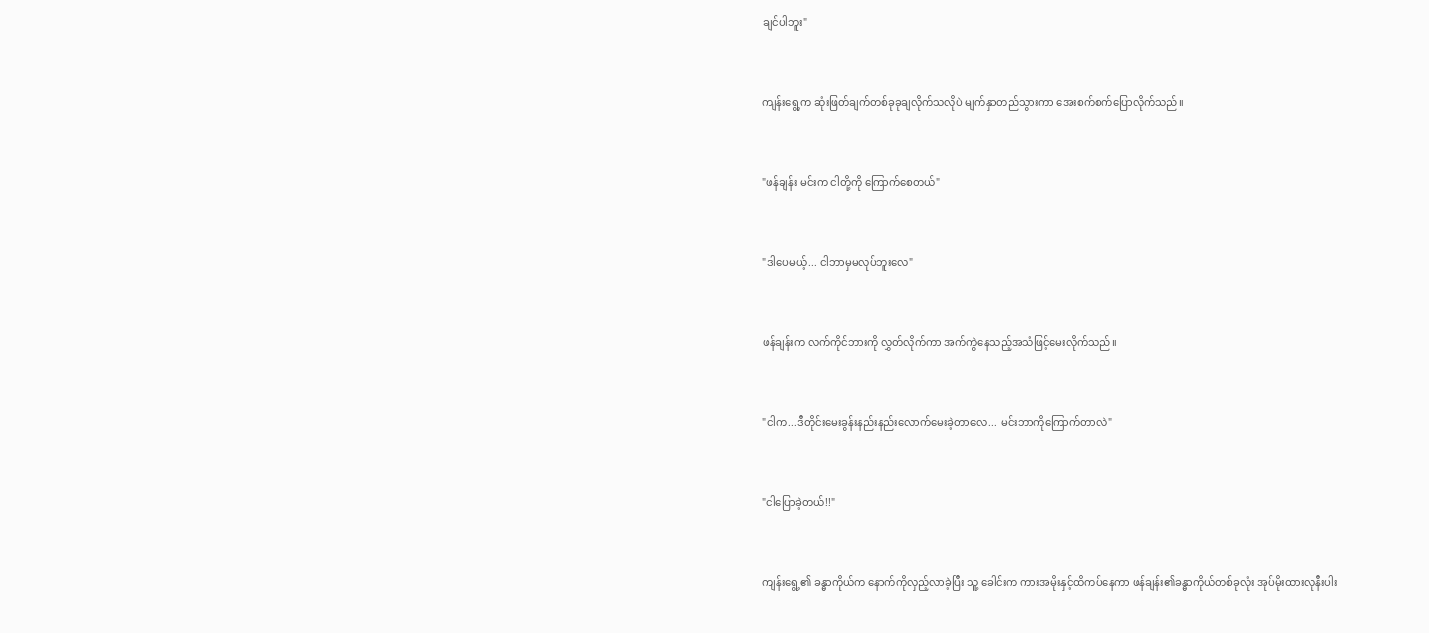ချင်ပါဘူး"



ကျန်းရွေ့က ဆုံးဖြတ်ချက်တစ်ခုခုချလိုက်သလိုပဲ မျက်နှာတည်သွားကာ အေးစက်စက်ပြောလိုက်သည်။



"ဖန်ချန်း မင်းက ငါတို့ကို ကြောက်စေတယ်"



"ဒါပေမယ့်... ငါဘာမှမလုပ်ဘူးလေ"



ဖန်ချန်းက လက်ကိုင်ဘားကို လွှတ်လိုက်ကာ အက်ကွဲနေသည့်အသံဖြင့်မေးလိုက်သည်။



"ငါက...ဒီတိုင်းမေးခွန်းနည်းနည်းလောက်မေးခဲ့တာလေ... မင်းဘာကိုကြောက်တာလဲ"



"ငါပြောခဲ့တယ်!!"



ကျန်းရွေ့၏ ခန္ဓာကိုယ်က နောက်ကိုလှည့်လာခဲ့ပြီး သူ့ ခေါင်းက ကားအမိုးနှင့်ထိကပ်နေကာ ဖန်ချန်း၏ခန္ဓာကိုယ်တစ်ခုလုံး အုပ်မိုးထားလုနီးပါး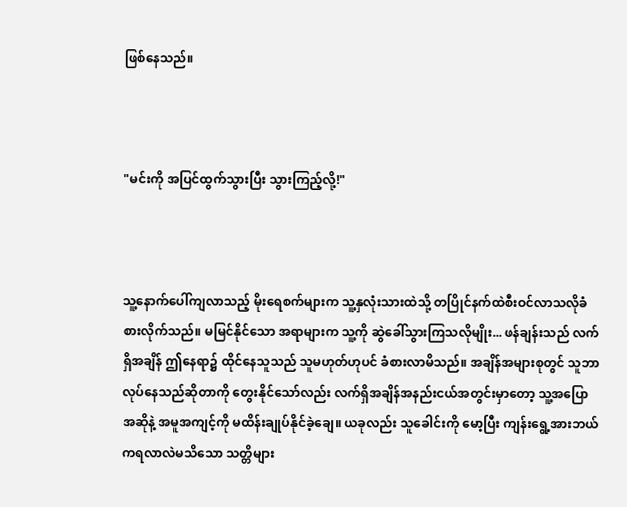ဖြစ်နေသည်။



"မင်းကို အပြင်ထွက်သွားပြီး သွားကြည့်လို့!"



သူ့နောက်ပေါ်ကျလာသည့် မိုးရေစက်များက သူ့နှလုံးသားထဲသို့ တပြိုင်နက်ထဲစီးဝင်လာသလိုခံစားလိုက်သည်။ မမြင်နိုင်သော အရာများက သူ့ကို ဆွဲခေါ်သွားကြသလိုမျိုး... ဖန်ချန်းသည် လက်ရှိအချိန် ဤနေရာ၌ ထိုင်နေသူသည် သူမဟုတ်ဟုပင် ခံစားလာမိသည်။ အချိန်အများစုတွင် သူဘာလုပ်နေသည်ဆိုတာကို တွေးနိုင်သော်လည်း လက်ရှိအချိန်အနည်းငယ်အတွင်းမှာတော့ သူ့အပြောအဆိုနဲ့ အမူအကျင့်ကို မထိန်းချုပ်နိုင်ခဲ့ချေ။ ယခုလည်း သူခေါင်းကို မော့ပြီး ကျန်းရွေ့အားဘယ်ကရလာ‌လဲမသိသော သတ္တိများ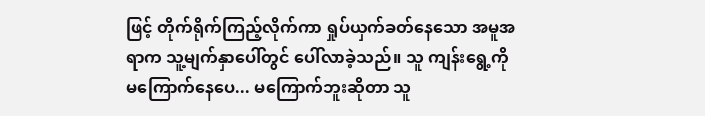ဖြင့် တိုက်ရိုက်ကြည့်လိုက်ကာ ရှုပ်ယှက်ခတ်နေသော အမူအရာက သူ့မျက်နှာပေါ်တွင် ပေါ်လာခဲ့သည်။ သူ ကျန်းရွေ့ကို မကြောက်နေပေ... မကြောက်ဘူးဆိုတာ သူ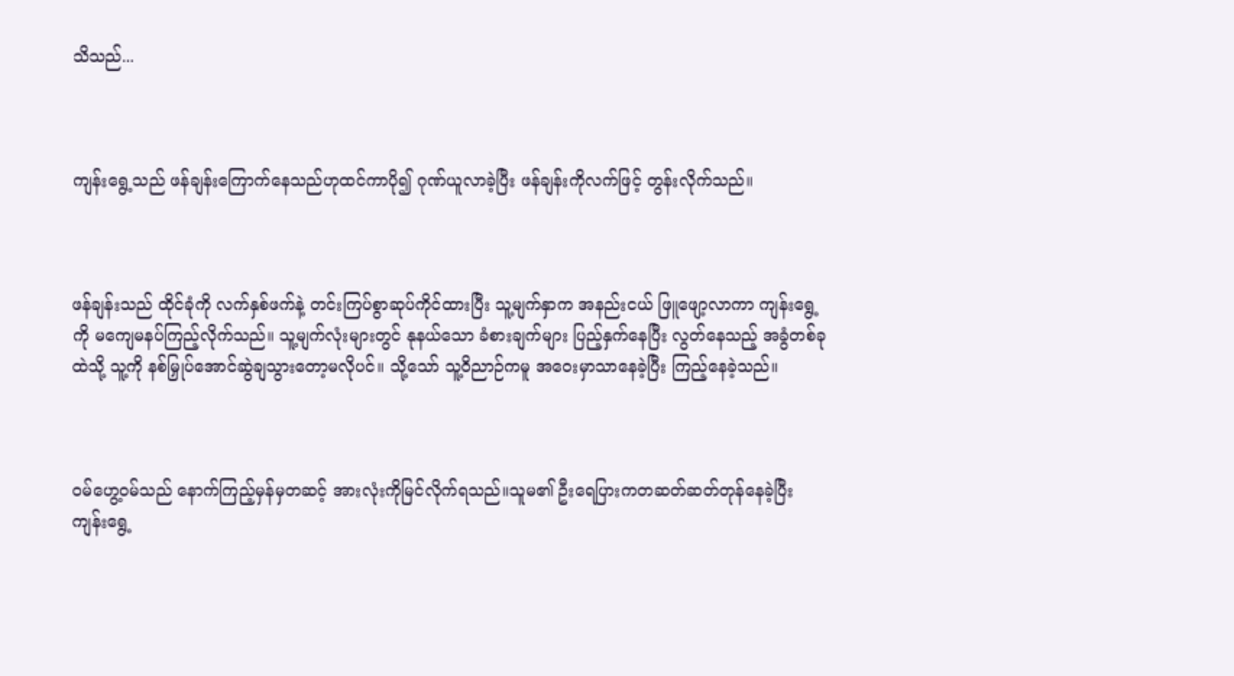သိသည်...



ကျန်းရွေ့သည် ဖန်ချန်းကြောက်နေသည်ဟုထင်ကာပို၍ ဂုဏ်ယူလာခဲ့ပြီး ဖန်ချန်းကိုလက်ဖြင့် တွန်းလိုက်သည်။



ဖန်ချန်းသည် ထိုင်ခုံကို လက်နှစ်ဖက်နဲ့ တင်းကြပ်စွာဆုပ်ကိုင်ထားပြီး သူ့မျက်နှာက အနည်းငယ် ဖြူဖျော့လာကာ ကျန်းရွေ့ကို မကျေမနပ်ကြည့်လိုက်သည်။ သူ့မျက်လုံးများတွင် နုနယ်သော ခံစားချက်များ ပြည့်နှက်နေပြီး လွတ်နေသည့် အခွံတစ်ခုထဲသို့ သူ့ကို နစ်မြှုပ်အောင်ဆွဲချသွားတော့မလိုပင်။ သို့သော် သူ့ဝိညာဉ်ကမူ အဝေးမှာသာနေခဲ့ပြီး ကြည့်နေခဲ့သည်။



ဝမ်ဟွေ့ဝမ်သည် နောက်ကြည့်မှန်မှတဆင့် အားလုံးကိုမြင်လိုက်ရသည်။သူမ၏ ဦးရေပြားကတဆတ်ဆတ်တုန်နေခဲ့ပြီး ကျန်းရွေ့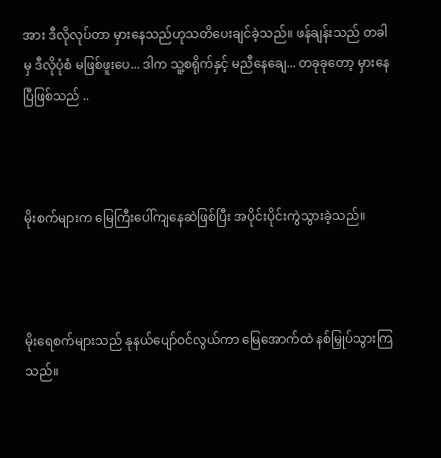အား ဒီလိုလုပ်တာ မှားနေသည်ဟုသတိပေးချင်ခဲ့သည်။ ဖန်ချန်းသည် တခါမှ ဒီလိုပုံစံ မဖြစ်ဖူးပေ... ဒါက သူ့စရိုက်နှင့် မညီနေချေ... တခုခုတော့ မှားနေပြီဖြစ်သည် ..



မိုးစက်များက မြေကြီးပေါ်ကျ‌နေဆဲဖြစ်ပြီး အပိုင်းပိုင်းကွဲသွားခဲ့သည်။



မိုးရေစက်များသည် နုနယ်ပျော်ဝင်လွယ်ကာ မြေအောက်ထဲ နစ်မြှုပ်သွားကြသည်။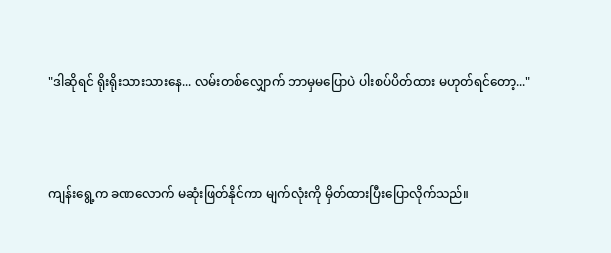"ဒါဆိုရင် ရိုးရိုးသားသားနေ... လမ်းတစ်လျှောက် ဘာမှမပြောပဲ ပါးစပ်ပိတ်ထား မဟုတ်ရင်တော့..."



ကျန်းရွေ့က ခဏလောက် မဆုံးဖြတ်နိုင်ကာ မျက်လုံးကို မှိတ်ထားပြီးပြောလိုက်သည်။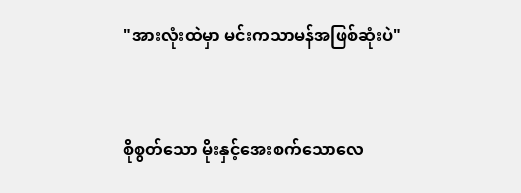"အားလုံးထဲမှာ မင်းကသာမန်အဖြစ်ဆုံးပဲ"



စိုစွတ်သော မိုးနှင့်အေးစက်သောလေ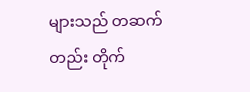များသည် တဆက်တည်း တိုက်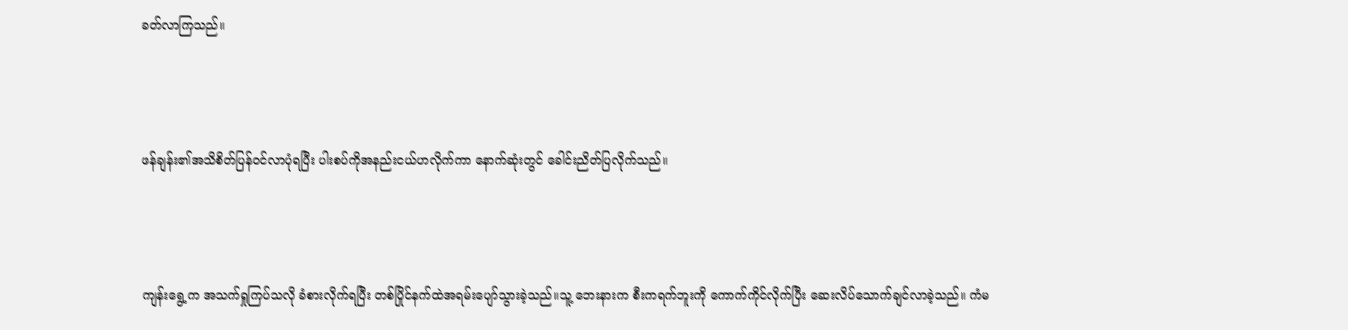ခတ်လာကြသည်။



ဖန်ချန်း၏အသိစိတ်ပြန်ဝင်လာပုံရပြီး ပါးစပ်ကိုအနည်းငယ်ဟလိုက်ကာ နောက်ဆုံးတွင် ခေါင်းညိတ်ပြလိုက်သည်။



ကျန်းရွေ့က အသက်ရှုကြပ်သလို ခံစားလိုက်ရပြီး တစ်ပြိုင်နက်ထဲအရမ်းပျော်သွားခဲ့သည်။သူ့ ဘေးနားက စီးကရက်ဘူးကို ကောက်ကိုင်လိုက်ပြီး ဆေးလိပ်သောက်ချင်လာခဲ့သည်။ ကံမ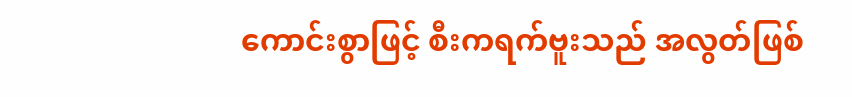ကောင်းစွာဖြင့် စီးကရက်ဗူးသည် အလွတ်ဖြစ်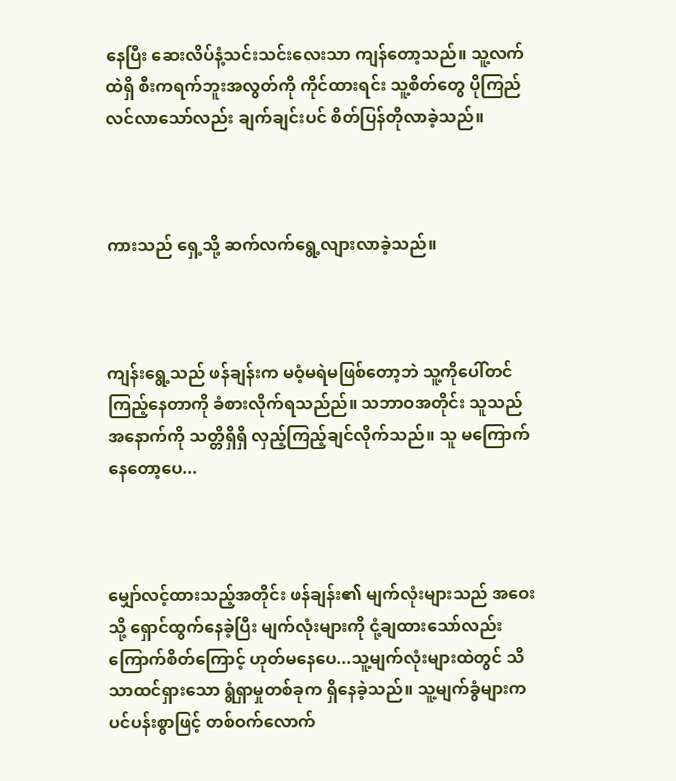နေပြီး ဆေးလိပ်နံ့သင်းသင်းလေးသာ ကျန်တော့သည်။ သူ့လက်ထဲရှိ စီးကရက်ဘူးအလွတ်ကို ကိုင်ထားရင်း သူ့စိတ်တွေ ပိုကြည်လင်လာသော်လည်း ချက်ချင်းပင် စိတ်ပြန်တိုလာခဲ့သည်။



ကားသည် ရှေ့သို့ ဆက်လက်ရွေ့လျားလာခဲ့သည်။



ကျန်းရွေ့သည် ဖန်ချန်းက မဝံ့မရဲမဖြစ်တော့ဘဲ သူ့ကိုပေါ်တင်ကြည့်နေတာကို ခံစားလိုက်ရသည်ည်။ သဘာဝအတိုင်း သူသည် အနောက်ကို သတ္တိရှိရှိ လှည့်ကြည့်ချင်လိုက်သည်။ သူ မကြောက်နေတော့ပေ...



မျှော်လင့်ထားသည့်အတိုင်း ဖန်ချန်း၏ မျက်လုံးများသည် အဝေးသို့ ရှောင်ထွက်နေခဲ့ပြီး မျက်လုံးများကို ငုံ့ချထားသော်လည်း ကြောက်စိတ်ကြောင့် ဟုတ်မနေပေ...သူ့မျက်လုံးများထဲတွင် သိသာထင်ရှားသော ရွံရှာမှုတစ်ခုက ရှိနေခဲ့သည်။ သူ့မျက်ခွံများကပင်ပန်းစွာဖြင့် တစ်ဝက်လောက်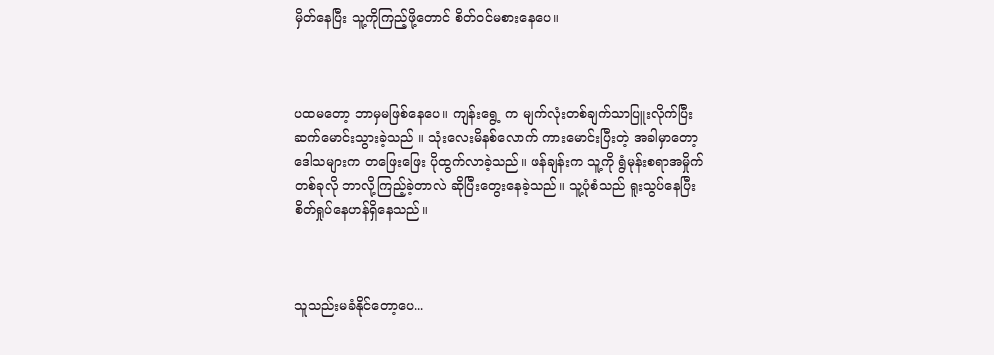မှိတ်နေပြီး သူ့ကိုကြည့်ဖို့တောင် စိတ်၀င်မစားနေပေ။



ပထမတော့ ဘာမှမဖြစ်နေပေ။ ကျန်းရွေ့ က မျက်လုံးတစ်ချက်သာပြူးလိုက်ပြီး ဆက်မောင်းသွားခဲ့သည် ။ သုံးလေးမိနစ်လောက် ကားမောင်းပြီးတဲ့ အခါမှာတော့ ဒေါသများက တဖြေးဖြေး ပိုထွက်လာခဲ့သည်။ ဖန်ချန်းက သူ့ကို ရွံမုန်းစရာအမှိုက်တစ်ခုလို ဘာလို့ကြည့်ခဲ့တာလဲ ဆိုပြီးတွေးနေခဲ့သည်။ သူ့ပုံစံသည် ရူးသွပ်နေပြီး စိတ်ရှုပ်နေဟန်ရှိနေသည်။



သူသည်းမခံနိုင်တော့ပေ...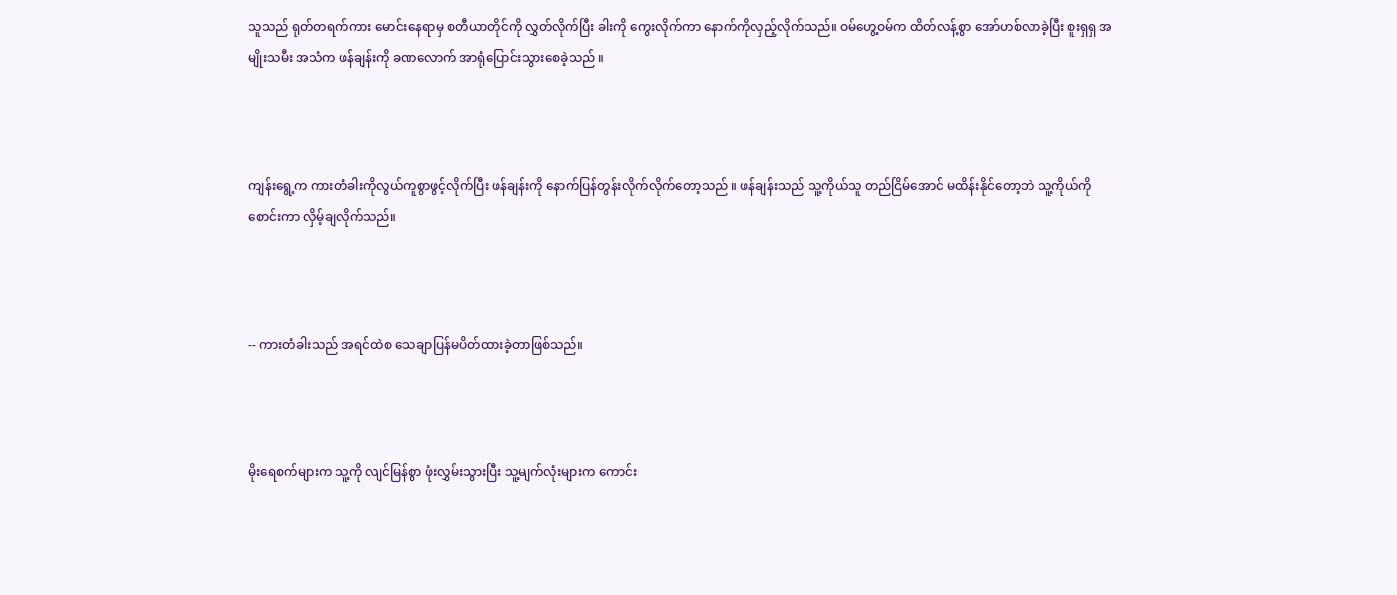သူသည် ရုတ်တရက်ကား မောင်းနေရာမှ စတီယာတိုင်ကို လွှတ်လိုက်ပြီး ခါးကို ကွေးလိုက်ကာ နောက်ကိုလှည့်လိုက်သည်။ ဝမ်ဟွေ့ဝမ်က ထိတ်လန့်စွာ အော်ဟစ်လာခဲ့ပြီး စူးရှရှ အမျိုးသမီး အသံက ဖန်ချန်းကို ခဏလောက် အာရုံပြောင်းသွားစေခဲ့သည် ။



ကျန်းရွေ့က ကားတံခါးကိုလွယ်ကူစွာဖွင့်လိုက်ပြီး ဖန်ချန်းကို နောက်ပြန်တွန်းလိုက်လိုက်တော့သည် ။ ဖန်ချန်းသည် သူ့ကိုယ်သူ တည်ငြိမ်အောင် မထိန်းနိုင်တော့ဘဲ သူ့ကိုယ်ကို စောင်းကာ လှိမ့်ချလိုက်သည်။



-- ကားတံခါးသည် အရင်ထဲစ သေချာပြန်မပိတ်ထားခဲ့တာဖြစ်သည်။



မိုးရေစက်များက သူ့ကို လျင်မြန်စွာ ဖုံးလွှမ်းသွားပြီး သူ့မျက်လုံးများက ကောင်း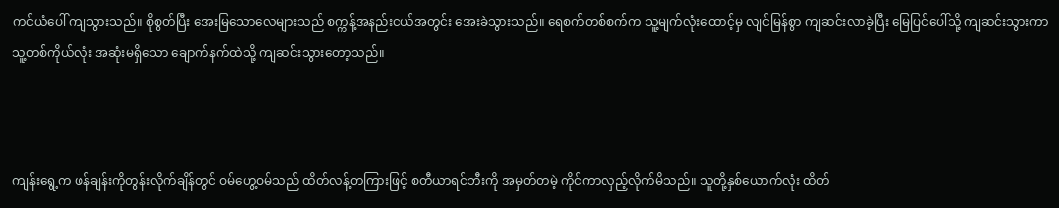ကင်ယံပေါ် ကျသွားသည်။ စိုစွတ်ပြီး အေးမြသောလေများသည် စက္ကန့်အနည်းငယ်အတွင်း အေးခဲသွားသည်။ ရေစက်တစ်စက်က သူ့မျက်လုံးထောင့်မှ လျင်မြန်စွာ ကျဆင်းလာခဲ့ပြီး မြေပြင်ပေါ်သို့ ကျဆင်းသွားကာ သူ့တစ်ကိုယ်လုံး အဆုံးမရှိသော ချောက်နက်ထဲသို့ ကျဆင်းသွားတော့သည်။



ကျန်းရွေ့က ဖန်ချန်းကိုတွန်းလိုက်ချိန်တွင် ဝမ်ဟွေ့ဝမ်သည် ထိတ်လန့်တကြားဖြင့် စတီယာရင်ဘီးကို အမှတ်တမဲ့ ကိုင်ကာလှည့်လိုက်မိသည်။ သူတို့နှစ်ယောက်လုံး ထိတ်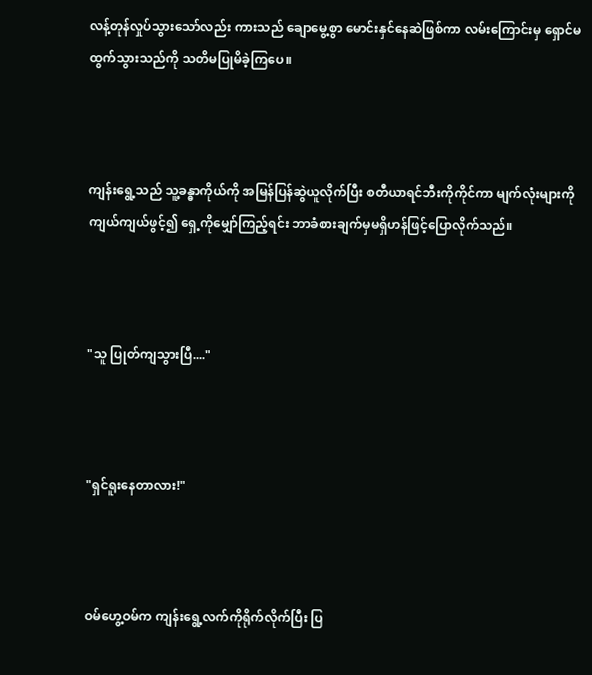လန့်တုန်လှုပ်သွားသော်လည်း ကားသည် ချောမွေ့စွာ မောင်းနှင်နေဆဲဖြစ်ကာ လမ်းကြောင်းမှ ရှောင်မထွက်သွားသည်ကို သတိမပြုမိခဲ့ကြပေ။



ကျန်းရွေ့သည် သူ့ခန္ဓာကိုယ်ကို အမြန်ပြန်ဆွဲယူလိုက်ပြီး စတီယာရင်ဘီးကိုကိုင်ကာ မျက်လုံးများကို ကျယ်ကျယ်ဖွင့်၍ ရှေ့ကိုမျှော်ကြည့်ရင်း ဘာခံစားချက်မှမရှိဟန်ဖြင့်ပြောလိုက်သည်။



"သူ ပြုတ်ကျသွားပြီ...."



"ရှင်ရူးနေတာလား!"



ဝမ်ဟွေ့ဝမ်က ကျန်းရွေ့လက်ကိုရိုက်လိုက်ပြီး ပြ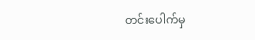တင်းပေါက်မှ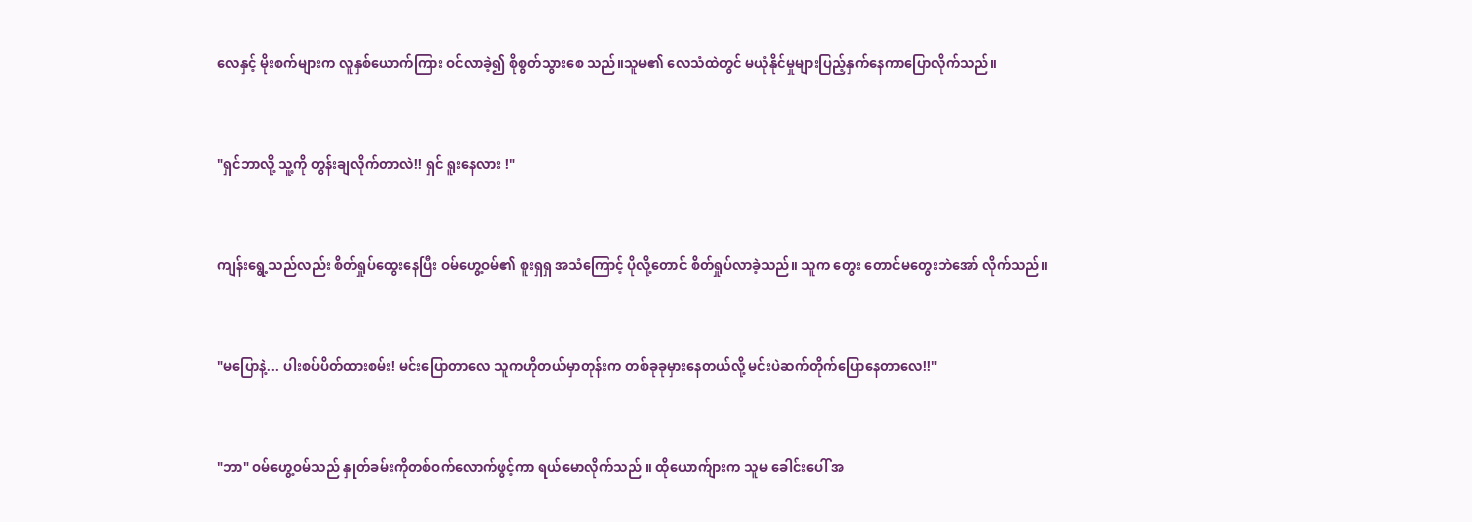လေနှင့် မိုးစက်များက လူနှစ်ယောက်ကြား ဝင်လာခဲ့၍ စိုစွတ်သွားစေ သည်။သူမ၏ လေသံထဲတွင် မယုံနိုင်မှုများပြည့်နှက်‌နေကာပြောလိုက်သည်။



"ရှင်ဘာလို့ သူ့ကို တွန်းချလိုက်တာလဲ!! ရှင် ရူးနေလား !"



ကျန်းရွေ့သည်လည်း စိတ်ရှုပ်ထွေးနေပြီး ဝမ်ဟွေ့ဝမ်၏ စူးရှရှ အသံကြောင့် ပိုလို့တောင် စိတ်ရှုပ်လာခဲ့သည်။ သူက တွေး တောင်မတွေးဘဲ‌အော် လိုက်သည်။



"မပြောနဲ့... ပါးစပ်ပိတ်ထားစမ်း! မင်းပြောတာလေ သူကဟိုတယ်မှာတုန်းက တစ်ခုခုမှားနေတယ်လို့ မင်းပဲဆက်တိုက်ပြောနေတာလေ!!"



"ဘာ" ဝမ်ဟွေ့ဝမ်သည် နှုတ်ခမ်းကိုတစ်ဝက်လောက်ဖွင့်ကာ ရယ်မောလိုက်သည် ။ ထိုယောက်ျားက သူမ ခေါင်းပေါ် အ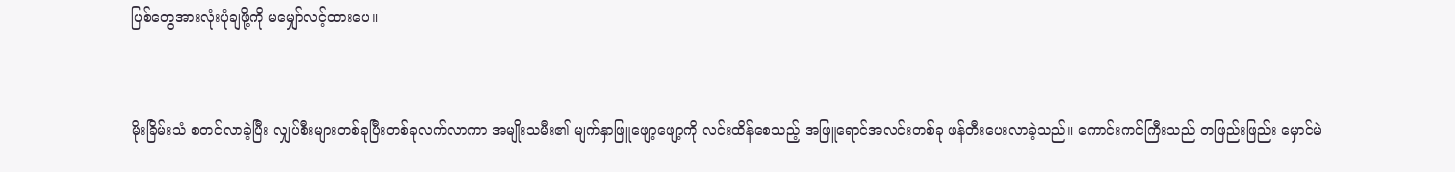ပြစ်တွေအားလုံးပုံချဖို့ကို မမျှော်လင့်ထားပေ။



မိုးခြိမ်းသံ စတင်လာခဲ့ပြီး လျှပ်စီးများတစ်ခုပြီးတစ်ခုလက်လာကာ အမျိုးသမီး၏ မျက်နှာဖြူဖျော့ဖျော့ကို လင်းထိန်စေသည့် အဖြူရောင်အလင်းတစ်ခု ဖန်တီးပေးလာခဲ့သည်။ ကောင်းကင်ကြီးသည် တဖြည်းဖြည်း မှောင်မဲ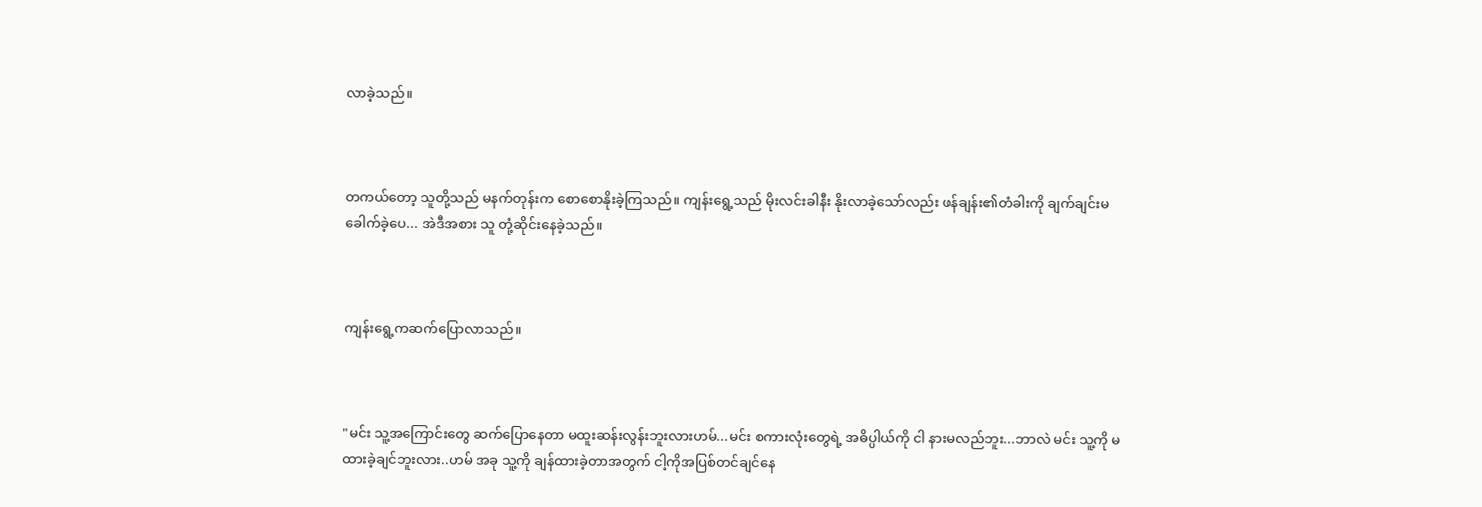လာခဲ့သည်။



တကယ်တော့ သူတို့သည် မနက်တုန်းက စောစောနိုးခဲ့ကြသည်။ ကျန်းရွေ့သည် မိုးလင်းခါနီး နိုးလာခဲ့သော်လည်း ဖန်ချန်း၏တံခါးကို ချက်ချင်းမခေါက်ခဲ့ပေ... အဲဒီအစား သူ တုံ့ဆိုင်းနေခဲ့သည်။



ကျန်းရွေ့ကဆက်ပြောလာသည်။



"မင်း သူ့အကြောင်းတွေ ဆက်ပြောနေတာ မထူးဆန်းလွန်းဘူးလားဟမ်...မင်း စကားလုံးတွေရဲ့ အဓိပ္ပါယ်ကို ငါ နားမလည်ဘူး...ဘာလဲ မင်း သူ့ကို မထားခဲ့ချင်ဘူးလား..ဟမ် အခု သူ့ကို ချန်ထားခဲ့တာအတွက် ငါ့ကိုအပြစ်တင်ချင်နေ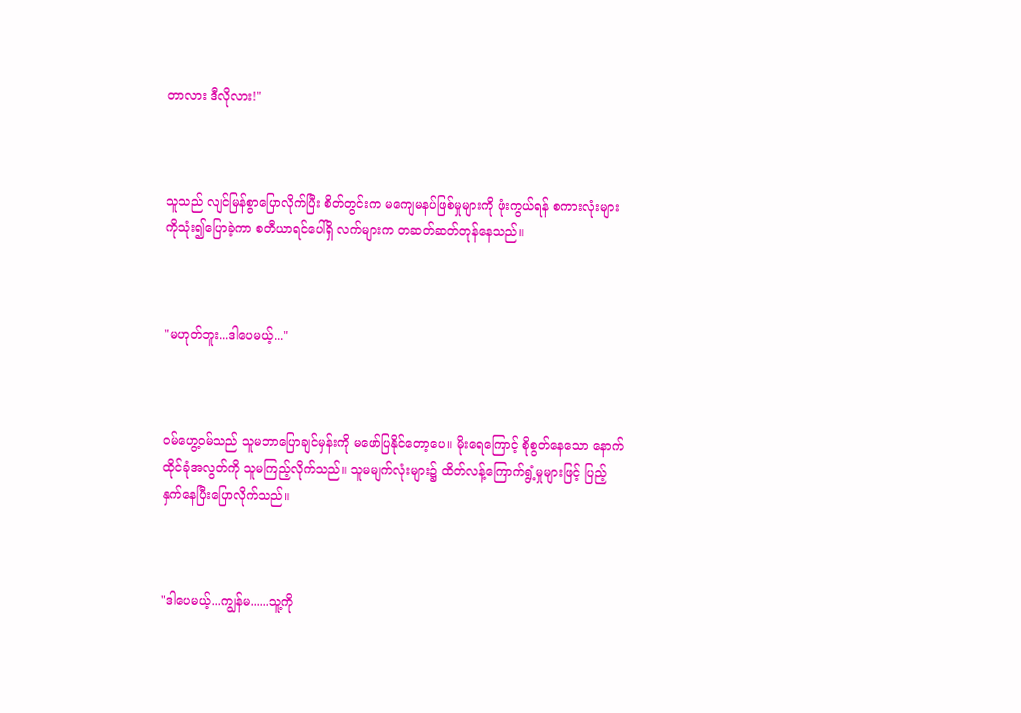တာလား ဒီလိုလား!"



သူသည် လျင်မြန်စွာပြောလိုက်ပြီး စိတ်တွင်းက မကျေမနပ်ဖြစ်မှုများကို ဖုံးကွယ်ရန် စကားလုံးများကိုသုံး၍ပြောခဲ့ကာ စတီယာရင်ပေါ်ရှိ လက်များက တဆတ်ဆတ်တုန်နေသည်။



"မဟုတ်ဘူး...ဒါပေမယ့်..."



ဝမ်ဟွေ့ဝမ်သည် သူမဘာပြောချင်မှန်းကို မဖော်ပြနိုင်တော့ပေ။ မိုးရေကြောင့် စိုစွတ်နေသော နောက်ထိုင်ခုံအလွတ်ကို သူမကြည့်လိုက်သည်။ သူမမျက်လုံးများ၌ ထိတ်လန့်ကြောက်ရွံ့မှုများဖြင့် ပြည့်နှက်နေပြီးပြောလိုက်သည်။



"ဒါပေမယ့်...ကျွန်မ......သူ့ကို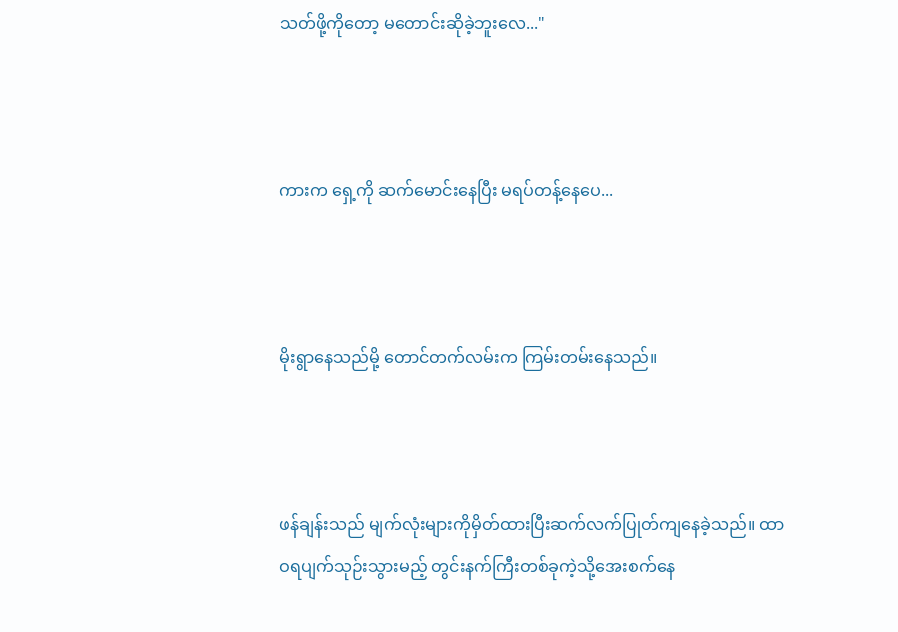သတ်ဖို့ကိုတော့ မတောင်းဆိုခဲ့ဘူးလေ..."



ကားက ရှေ့ကို ဆက်မောင်းနေပြီး မရပ်‌တန့်နေပေ...



မိုးရွာနေသည်မို့ တောင်တက်လမ်းက ကြမ်းတမ်းနေသည်။



ဖန်ချန်းသည် မျက်လုံးများကိုမှိတ်ထားပြီးဆက်လက်ပြုတ်ကျနေခဲ့သည်။ ထာဝရပျက်သုဉ်းသွားမည့် တွင်းနက်ကြီးတစ်ခုကဲ့သို့အေးစက်နေ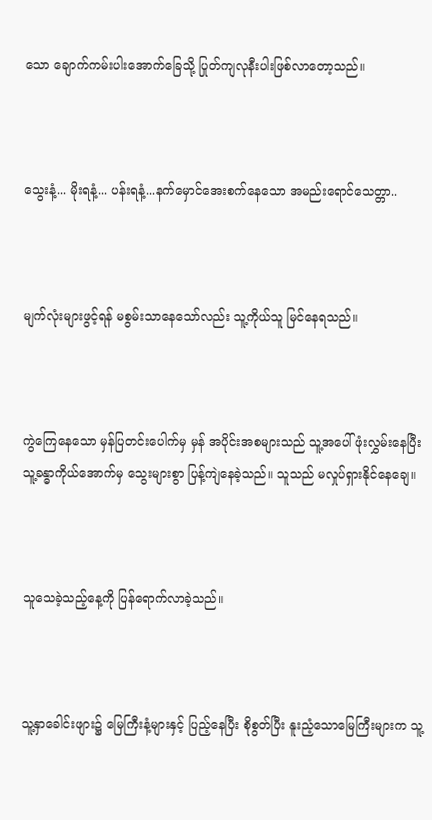သော ချောက်ကမ်းပါးအောက်ခြေသို့ ပြုတ်ကျလုနီးပါးဖြစ်လာတော့သည်။



သွေးနံ့... မိုးရနံ့... ပန်းရနံ့...နက်မှောင်အေးစက်နေသော အမည်းရောင်သေတ္တာ..



မျက်လုံးများဖွင့်ရန် မစွမ်းသာနေသော်လည်း သူ့ကိုယ်သူ မြင်နေရသည်။



ကွဲကြေနေသော မှန်ပြတင်းပေါက်မှ မှန် အပိုင်းအစများသည် သူ့အပေါ်ဖုံးလွှမ်းနေပြီး သူ့ခန္ဓာကိုယ်အောက်မှ သွေးများစွာ ပြန့်ကျဲနေခဲ့သည်။ သူသည် မလှုပ်ရှားနိုင်နေချေ။



သူသေခဲ့သည့်နေ့ကို ပြန်ရောက်လာခဲ့သည်။



သူ့နှာခေါင်းဖျား၌ မြေကြီးနံ့များနှင့် ပြည့်နေပြီး စိုစွတ်ပြီး နူးညံ့သောမြေကြီးများက သူ့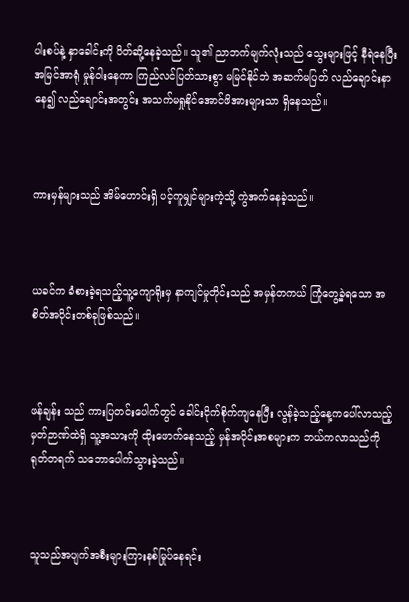ပါးစပ်နဲ့ နှာခေါင်းကို ပိတ်ဆို့နေခဲ့သည်။ သူ၏ ညာဘက်မျက်လုံးသည် သွေးများဖြင့် နီရဲနေပြီး အမြင်အာရုံ မှုန်ဝါးနေကာ ကြည်လင်ပြတ်သားစွာ မမြင်နိုင်ဘဲ အဆက်မပြတ် လည်ချောင်းနာနေ၍ လည်ချောင်းအတွင်း အသက်မရှုနိုင်အောင်ဖိအားများသာ ရှိနေသည်။



ကားမှန်များသည် အိမ်ဟောင်းရှိ ပင့်ကူမျှင်များကဲ့သို့ ကွဲအက်နေခဲ့သည်။



ယခင်က ခံစားခဲ့ရသည့်သူ့ကျောရိုးမှ နာကျင်မှုတိုင်းသည် အမှန်တကယ် ကြုံတွေ့ခဲ့ရသော အစိတ်အပိုင်းတစ်ခုဖြစ်သည်။



ဖန်ချန်း သည် ကားပြတင်းပေါက်တွင် ခေါင်းငိုက်စိုက်ကျ‌နေပြီး လွန်ခဲ့သည့်နေ့ကပေါ်လာသည့် မှတ်ဉာဏ်ထဲရှိ သူ့အသားကို ထိုးဖောက်နေသည့် မှန်အပိုင်းအစများက ဘယ်ကလာသည်ကို ရုတ်တရက် သဘောပေါက်သွားခဲ့သည်။



သူသည်အပျက်အစီးများကြားနစ်မြုပ်နေရင်း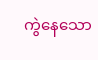ကွဲနေသော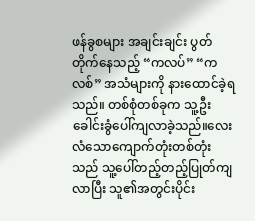ဖန်ခွစများ အချင်းချင်း ပွတ်တိုက်နေသည့် “ကလပ်” “ကလစ်” အသံများကို နားထောင်ခဲ့ရသည်။ တစ်စုံတစ်ခုက သူ့ဦးခေါင်းခွံပေါ်ကျလာခဲ့သည်။လေးလံသောကျောက်တုံးတစ်တုံး သည် သူ့ပေါ်တည့်တည့်ပြုတ်ကျလာပြီး သူ၏အတွင်းပိုင်း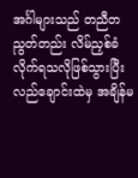အင်္ဂါများသည် တညီတညွတ်တည်း လိမ်ညှစ်ခံလိုက်ရသလိုဖြစ်သွားပြီး လည်ချောင်းထဲမှ အချိန်မ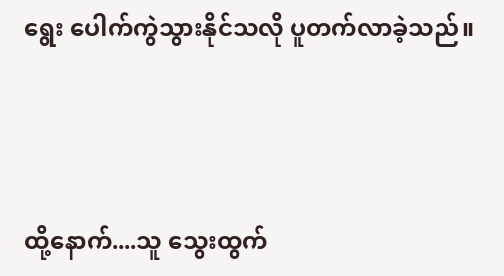ရွေး ပေါက်ကွဲသွားနိုင်သလို ပူတက်လာခဲ့သည်။



ထို့နောက်....သူ သွေးထွက်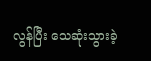လွန်ပြီး သေဆုံးသွားခဲ့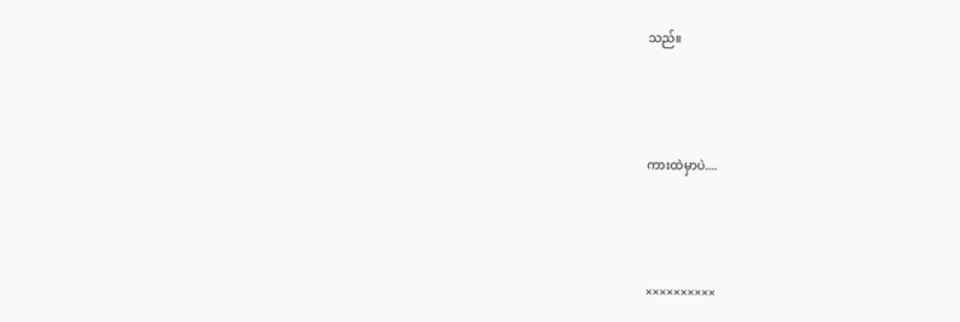သည်။



ကားထဲမှာပဲ....



××××××××××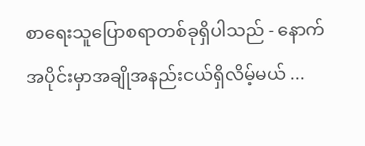စာရေးသူပြောစရာတစ်ခုရှိပါသည် - နောက်အပိုင်းမှာအချိုအနည်းငယ်ရှိလိမ့်မယ် ...